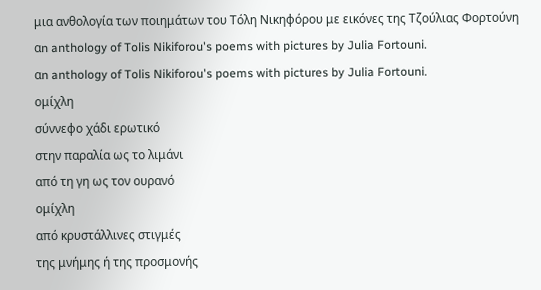μια ανθολογία των ποιημάτων του Τόλη Νικηφόρου με εικόνες της Τζούλιας Φορτούνη
αn anthology of Tolis Nikiforou's poems with pictures by Julia Fortouni.
αn anthology of Tolis Nikiforou's poems with pictures by Julia Fortouni.
ομίχλη
σύννεφο χάδι ερωτικό
στην παραλία ως το λιμάνι
από τη γη ως τον ουρανό
ομίχλη
από κρυστάλλινες στιγμές
της μνήμης ή της προσμονής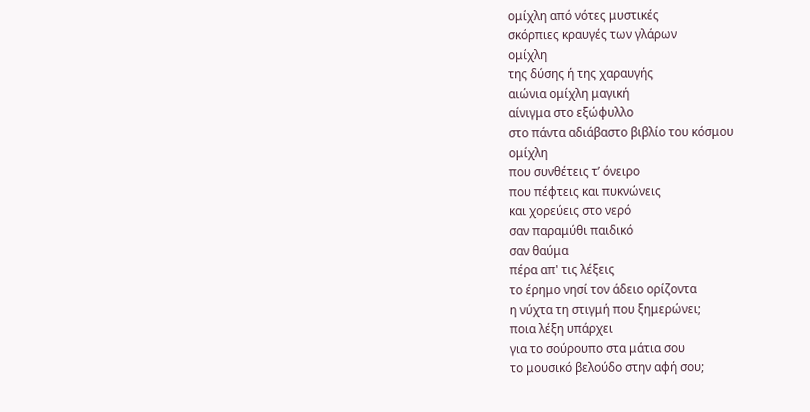ομίχλη από νότες μυστικές
σκόρπιες κραυγές των γλάρων
ομίχλη
της δύσης ή της χαραυγής
αιώνια ομίχλη μαγική
αίνιγμα στο εξώφυλλο
στο πάντα αδιάβαστο βιβλίο του κόσμου
ομίχλη
που συνθέτεις τ’ όνειρο
που πέφτεις και πυκνώνεις
και χορεύεις στο νερό
σαν παραμύθι παιδικό
σαν θαύμα
πέρα απ' τις λέξεις
το έρημο νησί τον άδειο ορίζοντα
η νύχτα τη στιγμή που ξημερώνει;
ποια λέξη υπάρχει
για το σούρουπο στα μάτια σου
το μουσικό βελούδο στην αφή σου;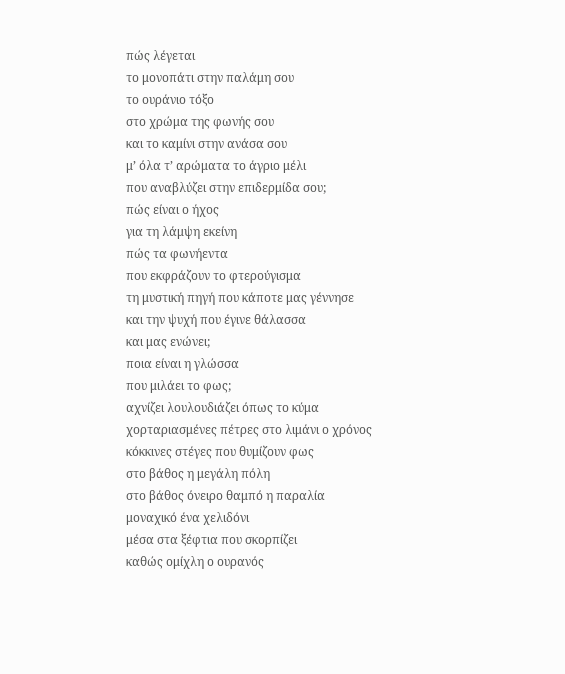πώς λέγεται
το μονοπάτι στην παλάμη σου
το ουράνιο τόξο
στο χρώμα της φωνής σου
και το καμίνι στην ανάσα σου
μ’ όλα τ’ αρώματα το άγριο μέλι
που αναβλύζει στην επιδερμίδα σου;
πώς είναι ο ήχος
για τη λάμψη εκείνη
πώς τα φωνήεντα
που εκφράζουν το φτερούγισμα
τη μυστική πηγή που κάποτε μας γέννησε
και την ψυχή που έγινε θάλασσα
και μας ενώνει;
ποια είναι η γλώσσα
που μιλάει το φως;
αχνίζει λουλουδιάζει όπως το κύμα
χορταριασμένες πέτρες στο λιμάνι ο χρόνος
κόκκινες στέγες που θυμίζουν φως
στο βάθος η μεγάλη πόλη
στο βάθος όνειρο θαμπό η παραλία
μοναχικό ένα χελιδόνι
μέσα στα ξέφτια που σκορπίζει
καθώς ομίχλη ο ουρανός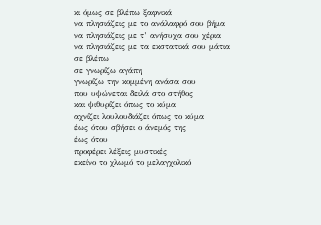κι όμως σε βλέπω ξαφνικά
να πλησιάζεις με το ανάλαφρό σου βήμα
να πλησιάζεις με τ’ ανήσυχα σου χέρια
να πλησιάζεις με τα εκστατικά σου μάτια
σε βλέπω
σε γνωρίζω αγάπη
γνωρίζω την κομμένη ανάσα σου
που υψώνεται δειλά στο στήθος
και ψιθυρίζει όπως το κύμα
αχνίζει λουλουδιάζει όπως το κύμα
έως ότου σβήσει ο άνεμός της
έως ότου
προφέρει λέξεις μυστικές
εκείνο το χλωμό το μελαγχολικό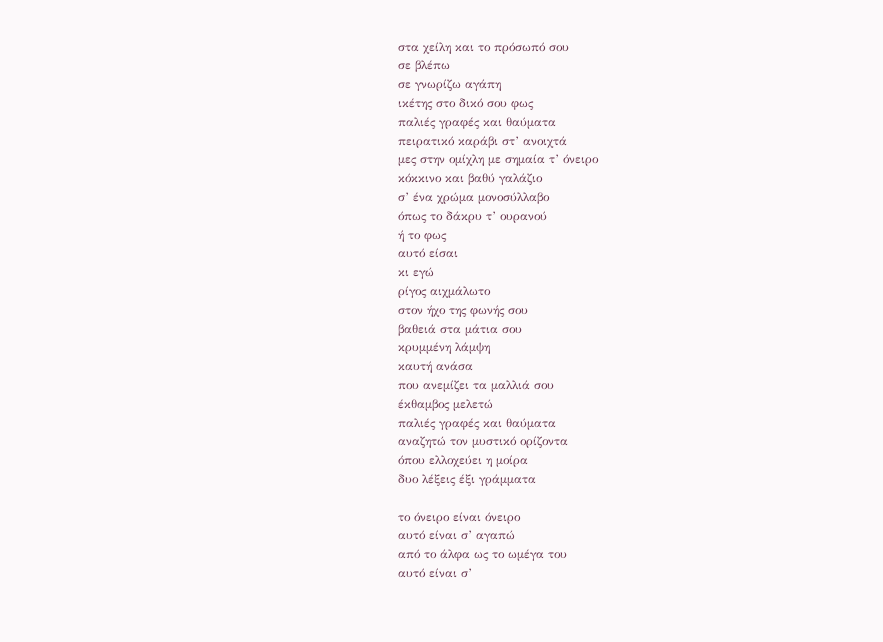στα χείλη και το πρόσωπό σου
σε βλέπω
σε γνωρίζω αγάπη
ικέτης στο δικό σου φως
παλιές γραφές και θαύματα
πειρατικό καράβι στ’ ανοιχτά
μες στην ομίχλη με σημαία τ’ όνειρο
κόκκινο και βαθύ γαλάζιο
σ’ ένα χρώμα μονοσύλλαβο
όπως το δάκρυ τ’ ουρανού
ή το φως
αυτό είσαι
κι εγώ
ρίγος αιχμάλωτο
στον ήχο της φωνής σου
βαθειά στα μάτια σου
κρυμμένη λάμψη
καυτή ανάσα
που ανεμίζει τα μαλλιά σου
έκθαμβος μελετώ
παλιές γραφές και θαύματα
αναζητώ τον μυστικό ορίζοντα
όπου ελλοχεύει η μοίρα
δυο λέξεις έξι γράμματα

το όνειρο είναι όνειρο
αυτό είναι σ’ αγαπώ
από το άλφα ως το ωμέγα του
αυτό είναι σ’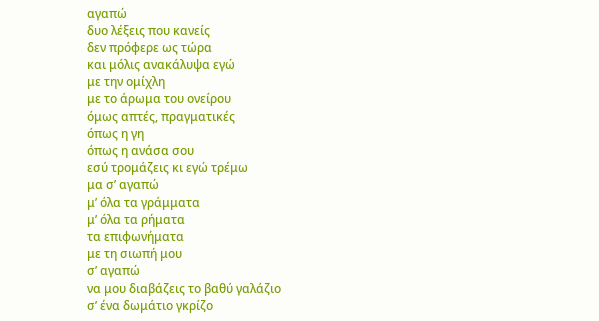αγαπώ
δυο λέξεις που κανείς
δεν πρόφερε ως τώρα
και μόλις ανακάλυψα εγώ
με την ομίχλη
με το άρωμα του ονείρου
όμως απτές, πραγματικές
όπως η γη
όπως η ανάσα σου
εσύ τρομάζεις κι εγώ τρέμω
μα σ’ αγαπώ
μ’ όλα τα γράμματα
μ’ όλα τα ρήματα
τα επιφωνήματα
με τη σιωπή μου
σ’ αγαπώ
να μου διαβάζεις το βαθύ γαλάζιο
σ’ ένα δωμάτιο γκρίζο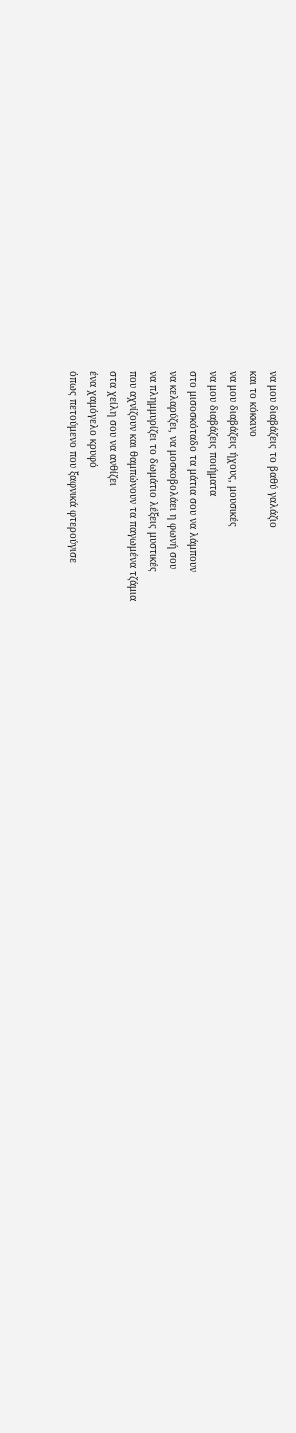να μου διαβάζεις το βαθύ γαλάζιο
και το κόκκινο
να μου διαβάζεις ήχους, μουσικές
να μου διαβάζεις ποιήματα
στο μισοσκόταδο τα μάτια σου να λάμπουν
να κελαρύζει, να μοσκοβολάει η φωνή σου
να πλημμυρίζει το δωμάτιο λέξεις μυστικές
που αχνίζουν και θαμπώνουν τα παγωμένα τζάμια
στα χείλη σου να ανθίζει
ένα χαμόγελο κρυφό
όπως πετούμενο που ξαφνικά φτερούγισε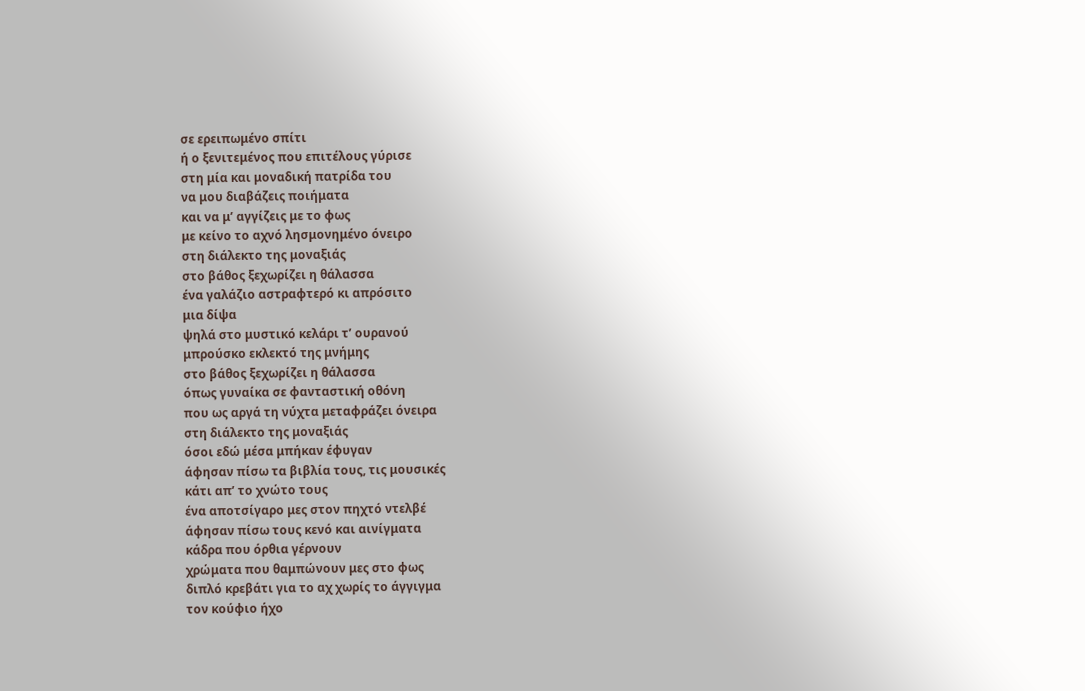σε ερειπωμένο σπίτι
ή ο ξενιτεμένος που επιτέλους γύρισε
στη μία και μοναδική πατρίδα του
να μου διαβάζεις ποιήματα
και να μ’ αγγίζεις με το φως
με κείνο το αχνό λησμονημένο όνειρο
στη διάλεκτο της μοναξιάς
στο βάθος ξεχωρίζει η θάλασσα
ένα γαλάζιο αστραφτερό κι απρόσιτο
μια δίψα
ψηλά στο μυστικό κελάρι τ’ ουρανού
μπρούσκο εκλεκτό της μνήμης
στο βάθος ξεχωρίζει η θάλασσα
όπως γυναίκα σε φανταστική οθόνη
που ως αργά τη νύχτα μεταφράζει όνειρα
στη διάλεκτο της μοναξιάς
όσοι εδώ μέσα μπήκαν έφυγαν
άφησαν πίσω τα βιβλία τους, τις μουσικές
κάτι απ’ το χνώτο τους
ένα αποτσίγαρο μες στον πηχτό ντελβέ
άφησαν πίσω τους κενό και αινίγματα
κάδρα που όρθια γέρνουν
χρώματα που θαμπώνουν μες στο φως
διπλό κρεβάτι για το αχ χωρίς το άγγιγμα
τον κούφιο ήχο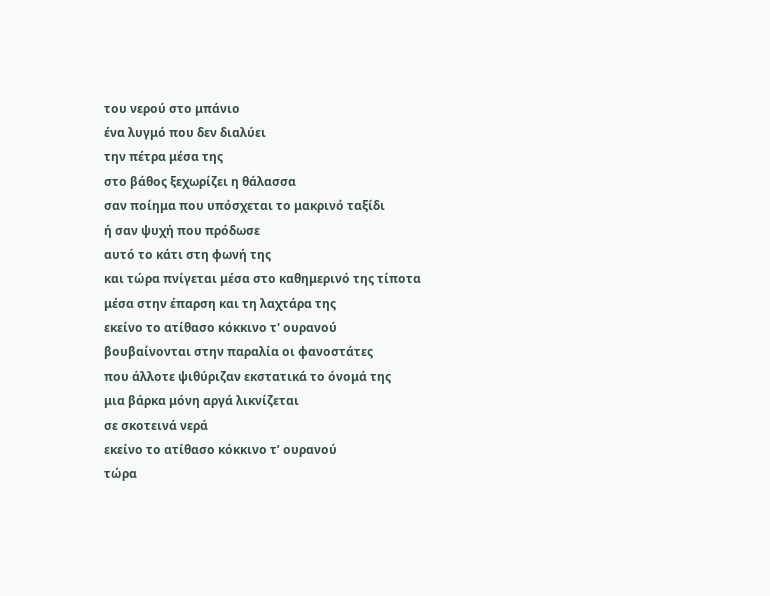του νερού στο μπάνιο
ένα λυγμό που δεν διαλύει
την πέτρα μέσα της
στο βάθος ξεχωρίζει η θάλασσα
σαν ποίημα που υπόσχεται το μακρινό ταξίδι
ή σαν ψυχή που πρόδωσε
αυτό το κάτι στη φωνή της
και τώρα πνίγεται μέσα στο καθημερινό της τίποτα
μέσα στην έπαρση και τη λαχτάρα της
εκείνο το ατίθασο κόκκινο τ' ουρανού
βουβαίνονται στην παραλία οι φανοστάτες
που άλλοτε ψιθύριζαν εκστατικά το όνομά της
μια βάρκα μόνη αργά λικνίζεται
σε σκοτεινά νερά
εκείνο το ατίθασο κόκκινο τ’ ουρανού
τώρα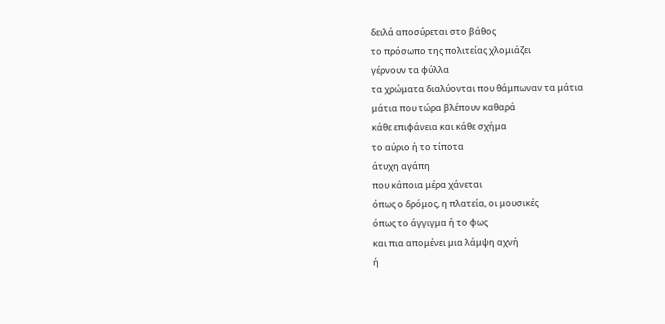δειλά αποσύρεται στο βάθος
το πρόσωπο της πολιτείας χλομιάζει
γέρνουν τα φύλλα
τα χρώματα διαλύονται που θάμπωναν τα μάτια
μάτια που τώρα βλέπουν καθαρά
κάθε επιφάνεια και κάθε σχήμα
το αύριο ή το τίποτα
άτυχη αγάπη
που κάποια μέρα χάνεται
όπως ο δρόμος, η πλατεία, οι μουσικές
όπως το άγγιγμα ή το φως
και πια απομένει μια λάμψη αχνή
ή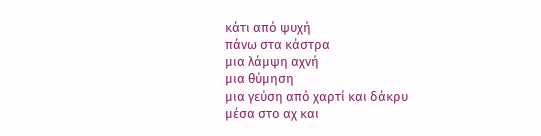κάτι από ψυχή
πάνω στα κάστρα
μια λάμψη αχνή
μια θύμηση
μια γεύση από χαρτί και δάκρυ
μέσα στο αχ και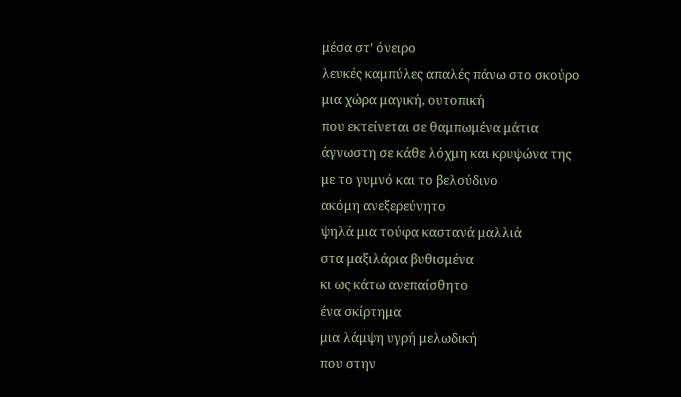μέσα στ' όνειρο
λευκές καμπύλες απαλές πάνω στο σκούρο
μια χώρα μαγική, ουτοπική
που εκτείνεται σε θαμπωμένα μάτια
άγνωστη σε κάθε λόχμη και κρυψώνα της
με το γυμνό και το βελούδινο
ακόμη ανεξερεύνητο
ψηλά μια τούφα καστανά μαλλιά
στα μαξιλάρια βυθισμένα
κι ως κάτω ανεπαίσθητο
ένα σκίρτημα
μια λάμψη υγρή μελωδική
που στην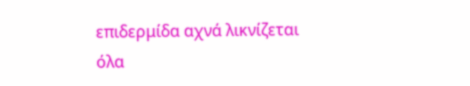επιδερμίδα αχνά λικνίζεται
όλα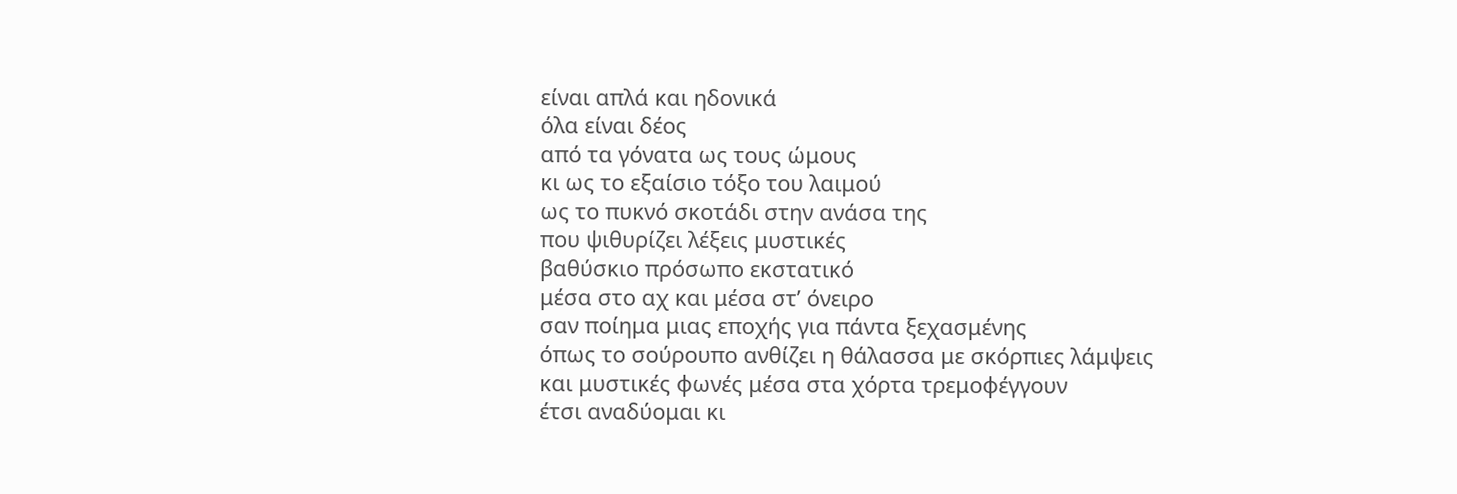είναι απλά και ηδονικά
όλα είναι δέος
από τα γόνατα ως τους ώμους
κι ως το εξαίσιο τόξο του λαιμού
ως το πυκνό σκοτάδι στην ανάσα της
που ψιθυρίζει λέξεις μυστικές
βαθύσκιο πρόσωπο εκστατικό
μέσα στο αχ και μέσα στ’ όνειρο
σαν ποίημα μιας εποχής για πάντα ξεχασμένης
όπως το σούρουπο ανθίζει η θάλασσα με σκόρπιες λάμψεις
και μυστικές φωνές μέσα στα χόρτα τρεμοφέγγουν
έτσι αναδύομαι κι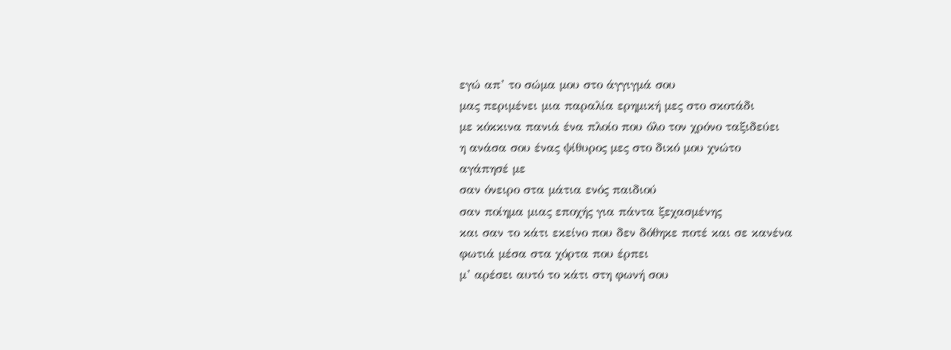εγώ απ’ το σώμα μου στο άγγιγμά σου
μας περιμένει μια παραλία ερημική μες στο σκοτάδι
με κόκκινα πανιά ένα πλοίο που όλο τον χρόνο ταξιδεύει
η ανάσα σου ένας ψίθυρος μες στο δικό μου χνώτο
αγάπησέ με
σαν όνειρο στα μάτια ενός παιδιού
σαν ποίημα μιας εποχής για πάντα ξεχασμένης
και σαν το κάτι εκείνο που δεν δόθηκε ποτέ και σε κανένα
φωτιά μέσα στα χόρτα που έρπει
μ’ αρέσει αυτό το κάτι στη φωνή σου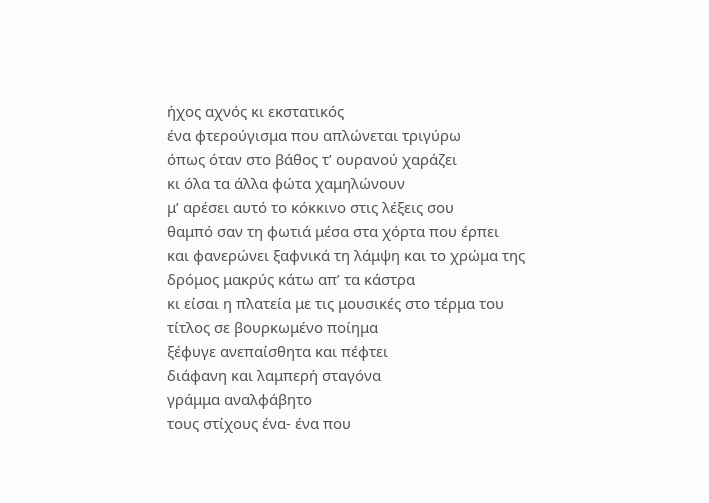ήχος αχνός κι εκστατικός
ένα φτερούγισμα που απλώνεται τριγύρω
όπως όταν στο βάθος τ’ ουρανού χαράζει
κι όλα τα άλλα φώτα χαμηλώνουν
μ’ αρέσει αυτό το κόκκινο στις λέξεις σου
θαμπό σαν τη φωτιά μέσα στα χόρτα που έρπει
και φανερώνει ξαφνικά τη λάμψη και το χρώμα της
δρόμος μακρύς κάτω απ’ τα κάστρα
κι είσαι η πλατεία με τις μουσικές στο τέρμα του
τίτλος σε βουρκωμένο ποίημα
ξέφυγε ανεπαίσθητα και πέφτει
διάφανη και λαμπερή σταγόνα
γράμμα αναλφάβητο
τους στίχους ένα- ένα που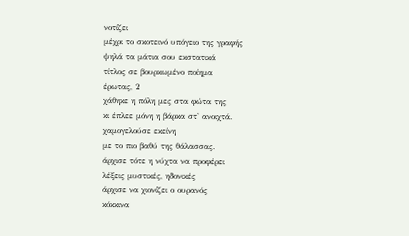νοτίζει
μέχρι το σκοτεινό υπόγειο της γραφής
ψηλά τα μάτια σου εκστατικά
τίτλος σε βουρκωμένο ποίημα
έρωτας, 2
χάθηκε η πόλη μες στα φώτα της
κι έπλεε μόνη η βάρκα στ' ανοιχτά.
χαμογελούσε εκείνη
με το πιο βαθύ της θάλασσας.
άρχισε τότε η νύχτα να προφέρει
λέξεις μυστικές, ηδονικές
άρχισε να χιονίζει ο ουρανός
κόκκινα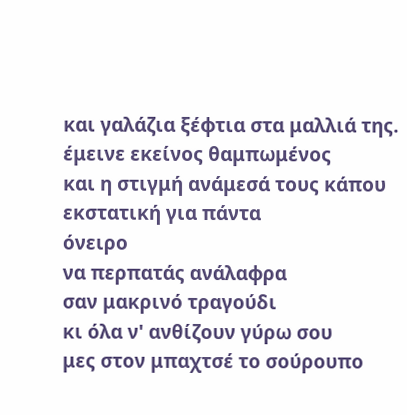και γαλάζια ξέφτια στα μαλλιά της.
έμεινε εκείνος θαμπωμένος
και η στιγμή ανάμεσά τους κάπου
εκστατική για πάντα
όνειρο
να περπατάς ανάλαφρα
σαν μακρινό τραγούδι
κι όλα ν' ανθίζουν γύρω σου
μες στον μπαχτσέ το σούρουπο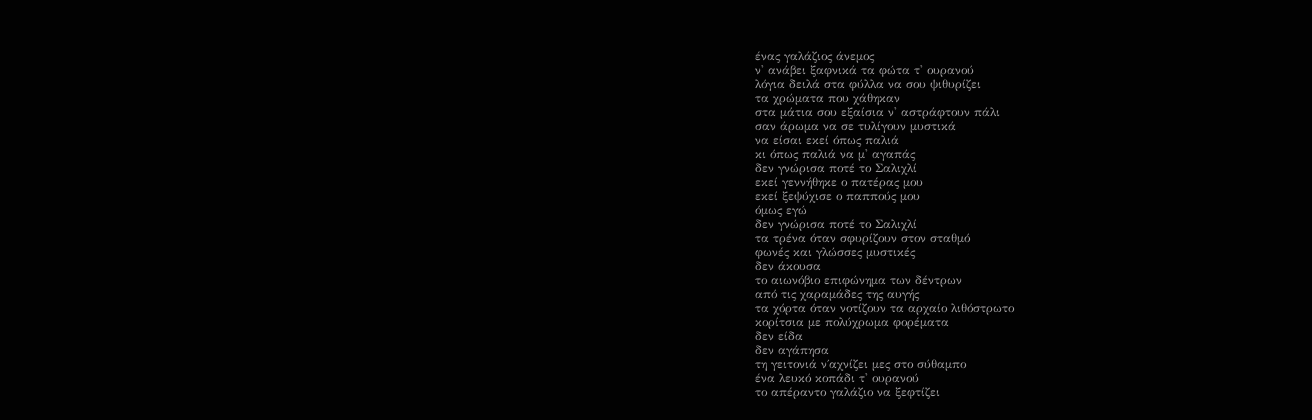ένας γαλάζιος άνεμος
ν' ανάβει ξαφνικά τα φώτα τ' ουρανού
λόγια δειλά στα φύλλα να σου ψιθυρίζει
τα χρώματα που χάθηκαν
στα μάτια σου εξαίσια ν' αστράφτουν πάλι
σαν άρωμα να σε τυλίγουν μυστικά
να είσαι εκεί όπως παλιά
κι όπως παλιά να μ' αγαπάς
δεν γνώρισα ποτέ το Σαλιχλί
εκεί γεννήθηκε ο πατέρας μου
εκεί ξεψύχισε ο παππούς μου
όμως εγώ
δεν γνώρισα ποτέ το Σαλιχλί
τα τρένα όταν σφυρίζουν στον σταθμό
φωνές και γλώσσες μυστικές
δεν άκουσα
το αιωνόβιο επιφώνημα των δέντρων
από τις χαραμάδες της αυγής
τα χόρτα όταν νοτίζουν τα αρχαίο λιθόστρωτο
κορίτσια με πολύχρωμα φορέματα
δεν είδα
δεν αγάπησα
τη γειτονιά ν΄αχνίζει μες στο σύθαμπο
ένα λευκό κοπάδι τ' ουρανού
το απέραντο γαλάζιο να ξεφτίζει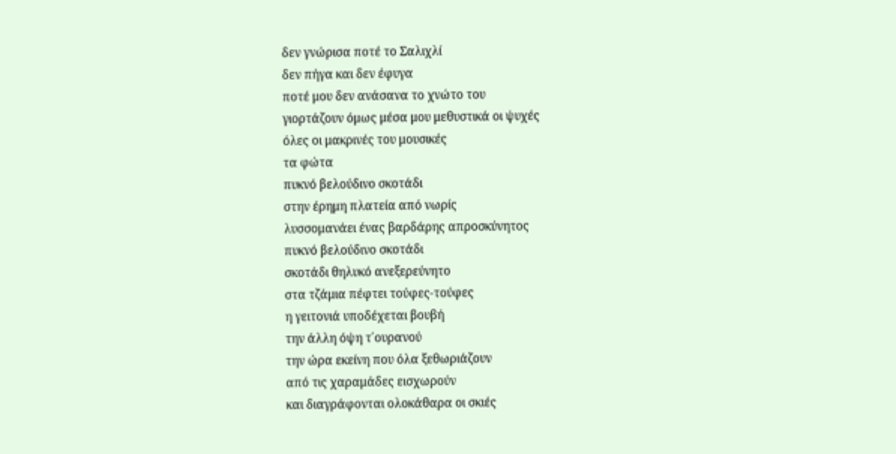δεν γνώρισα ποτέ το Σαλιχλί
δεν πήγα και δεν έφυγα
ποτέ μου δεν ανάσανα το χνώτο του
γιορτάζουν όμως μέσα μου μεθυστικά οι ψυχές
όλες οι μακρινές του μουσικές
τα φώτα
πυκνό βελούδινο σκοτάδι
στην έρημη πλατεία από νωρίς
λυσσομανάει ένας βαρδάρης απροσκύνητος
πυκνό βελούδινο σκοτάδι
σκοτάδι θηλυκό ανεξερεύνητο
στα τζάμια πέφτει τούφες-τούφες
η γειτονιά υποδέχεται βουβή
την άλλη όψη τ΄ουρανού
την ώρα εκείνη που όλα ξεθωριάζουν
από τις χαραμάδες εισχωρούν
και διαγράφονται ολοκάθαρα οι σκιές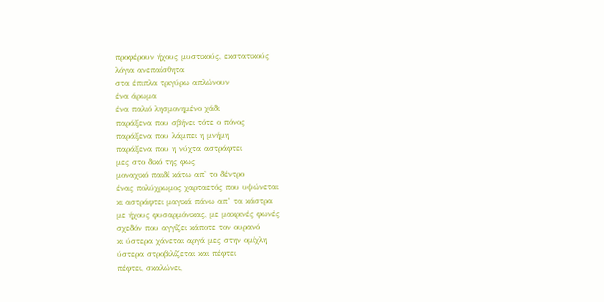προφέρουν ήχους μυστικούς, εκστατικούς
λόγια ανεπαίσθητα
στα έπιπλα τριγύρω απλώνουν
ένα άρωμα
ένα παλιό λησμονημένο χάδι
παράξενα που σβήνει τότε ο πόνος
παράξενα που λάμπει η μνήμη
παράξενα που η νύχτα αστράφτει
μες στο δικό της φως
μοναχικό παιδί κάτω απ' το δέντρο
ένας πολύχρωμος χαρταετός που υψώνεται
κι αστράφτει μαγικά πάνω απ’ τα κάστρα
με ήχους φυσαρμόνικας, με μακρινές φωνές
σχεδόν που αγγίζει κάποτε τον ουρανό
κι ύστερα χάνεται αργά μες στην ομίχλη
ύστερα στροβιλίζεται και πέφτει
πέφτει, σκαλώνει,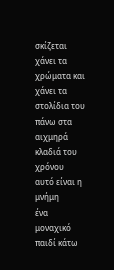σκίζεται
χάνει τα χρώματα και χάνει τα στολίδια του
πάνω στα αιχμηρά κλαδιά του χρόνου
αυτό είναι η μνήμη
ένα μοναχικό παιδί κάτω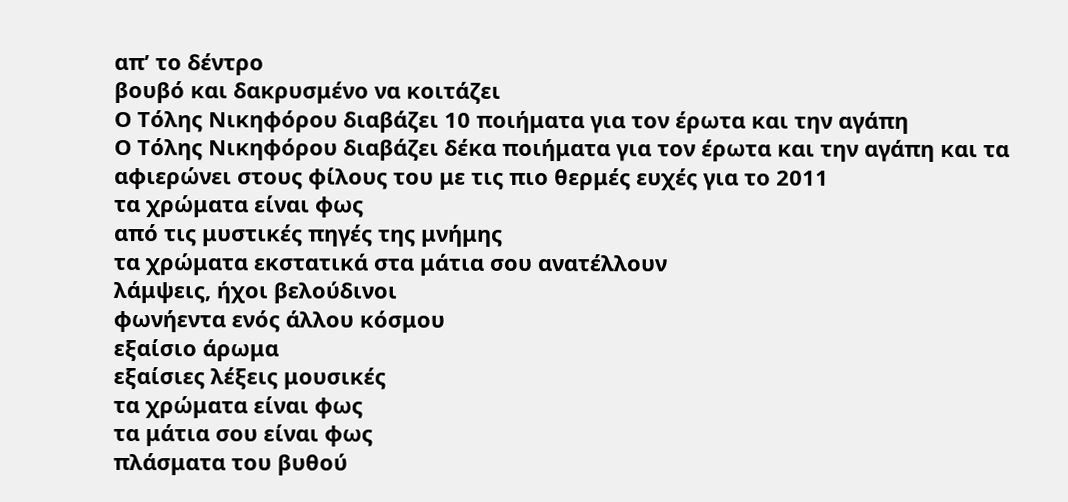απ’ το δέντρο
βουβό και δακρυσμένο να κοιτάζει
Ο Τόλης Νικηφόρου διαβάζει 10 ποιήματα για τον έρωτα και την αγάπη
Ο Τόλης Νικηφόρου διαβάζει δέκα ποιήματα για τον έρωτα και την αγάπη και τα αφιερώνει στους φίλους του με τις πιο θερμές ευχές για το 2011
τα χρώματα είναι φως
από τις μυστικές πηγές της μνήμης
τα χρώματα εκστατικά στα μάτια σου ανατέλλουν
λάμψεις, ήχοι βελούδινοι
φωνήεντα ενός άλλου κόσμου
εξαίσιο άρωμα
εξαίσιες λέξεις μουσικές
τα χρώματα είναι φως
τα μάτια σου είναι φως
πλάσματα του βυθού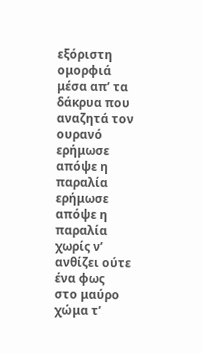εξόριστη ομορφιά
μέσα απ’ τα δάκρυα που αναζητά τον ουρανό
ερήμωσε απόψε η παραλία
ερήμωσε απόψε η παραλία
χωρίς ν’ ανθίζει ούτε ένα φως
στο μαύρο χώμα τ’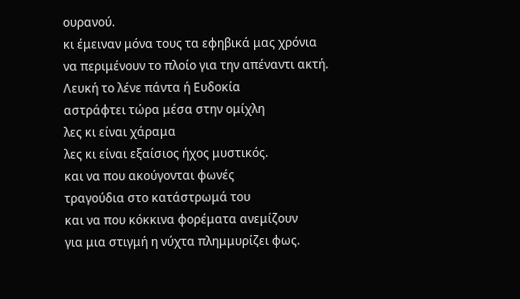ουρανού.
κι έμειναν μόνα τους τα εφηβικά μας χρόνια
να περιμένουν το πλοίο για την απέναντι ακτή.
Λευκή το λένε πάντα ή Ευδοκία
αστράφτει τώρα μέσα στην ομίχλη
λες κι είναι χάραμα
λες κι είναι εξαίσιος ήχος μυστικός.
και να που ακούγονται φωνές
τραγούδια στο κατάστρωμά του
και να που κόκκινα φορέματα ανεμίζουν
για μια στιγμή η νύχτα πλημμυρίζει φως.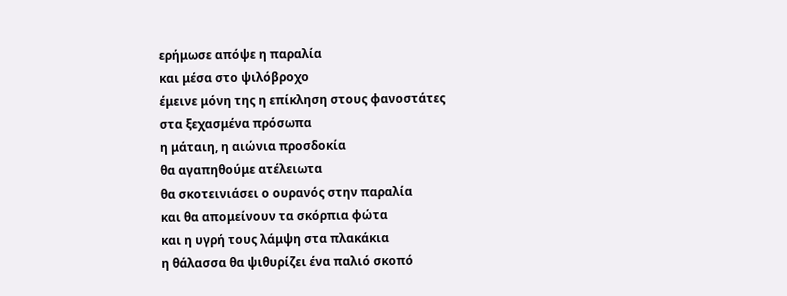ερήμωσε απόψε η παραλία
και μέσα στο ψιλόβροχο
έμεινε μόνη της η επίκληση στους φανοστάτες
στα ξεχασμένα πρόσωπα
η μάταιη, η αιώνια προσδοκία
θα αγαπηθούμε ατέλειωτα
θα σκοτεινιάσει ο ουρανός στην παραλία
και θα απομείνουν τα σκόρπια φώτα
και η υγρή τους λάμψη στα πλακάκια
η θάλασσα θα ψιθυρίζει ένα παλιό σκοπό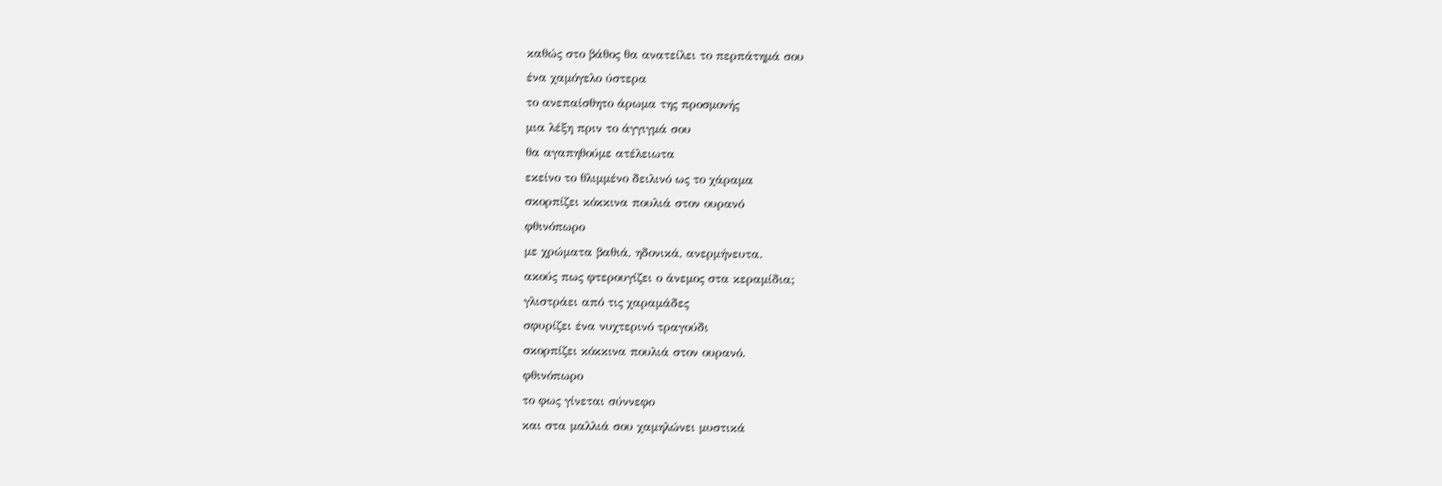καθώς στο βάθος θα ανατείλει το περπάτημά σου
ένα χαμόγελο ύστερα
το ανεπαίσθητο άρωμα της προσμονής
μια λέξη πριν το άγγιγμά σου
θα αγαπηθούμε ατέλειωτα
εκείνο το θλιμμένο δειλινό ως το χάραμα
σκορπίζει κόκκινα πουλιά στον ουρανό
φθινόπωρο
με χρώματα βαθιά, ηδονικά, ανερμήνευτα.
ακούς πως φτερουγίζει ο άνεμος στα κεραμίδια;
γλιστράει από τις χαραμάδες
σφυρίζει ένα νυχτερινό τραγούδι
σκορπίζει κόκκινα πουλιά στον ουρανό.
φθινόπωρο
το φως γίνεται σύννεφο
και στα μαλλιά σου χαμηλώνει μυστικά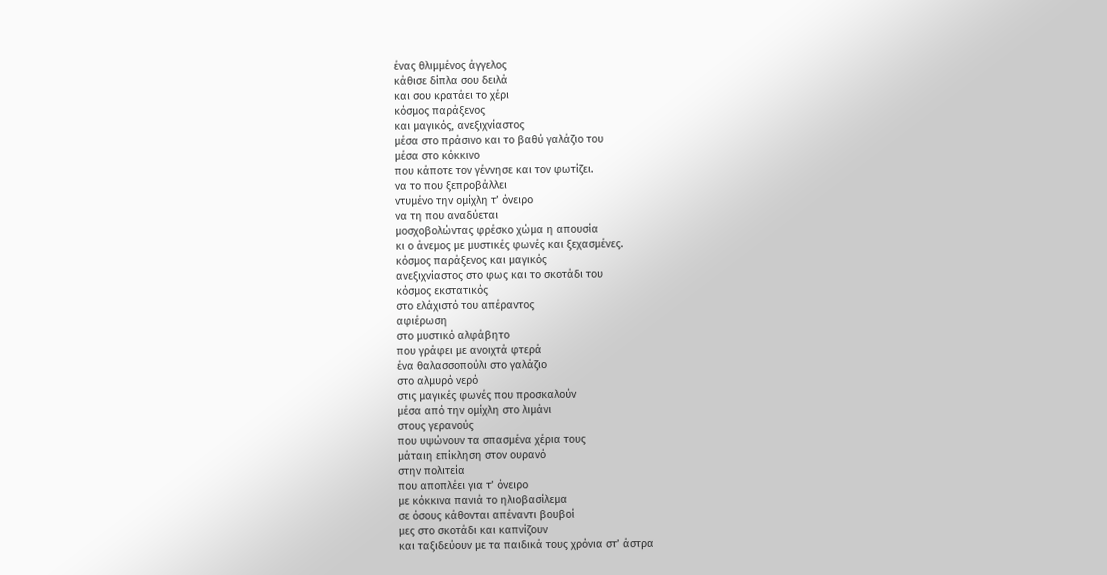ένας θλιμμένος άγγελος
κάθισε δίπλα σου δειλά
και σου κρατάει το χέρι
κόσμος παράξενος
και μαγικός, ανεξιχνίαστος
μέσα στο πράσινο και το βαθύ γαλάζιο του
μέσα στο κόκκινο
που κάποτε τον γέννησε και τον φωτίζει.
να το που ξεπροβάλλει
ντυμένο την ομίχλη τ’ όνειρο
να τη που αναδύεται
μοσχοβολώντας φρέσκο χώμα η απουσία
κι ο άνεμος με μυστικές φωνές και ξεχασμένες.
κόσμος παράξενος και μαγικός
ανεξιχνίαστος στο φως και το σκοτάδι του
κόσμος εκστατικός
στο ελάχιστό του απέραντος
αφιέρωση
στο μυστικό αλφάβητο
που γράφει με ανοιχτά φτερά
ένα θαλασσοπούλι στο γαλάζιο
στο αλμυρό νερό
στις μαγικές φωνές που προσκαλούν
μέσα από την ομίχλη στο λιμάνι
στους γερανούς
που υψώνουν τα σπασμένα χέρια τους
μάταιη επίκληση στον ουρανό
στην πολιτεία
που αποπλέει για τ’ όνειρο
με κόκκινα πανιά το ηλιοβασίλεμα
σε όσους κάθονται απέναντι βουβοί
μες στο σκοτάδι και καπνίζουν
και ταξιδεύουν με τα παιδικά τους χρόνια στ’ άστρα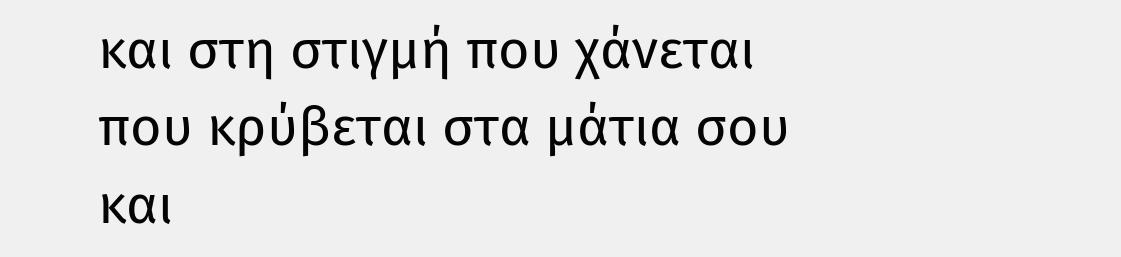και στη στιγμή που χάνεται
που κρύβεται στα μάτια σου
και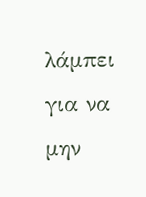λάμπει για να μην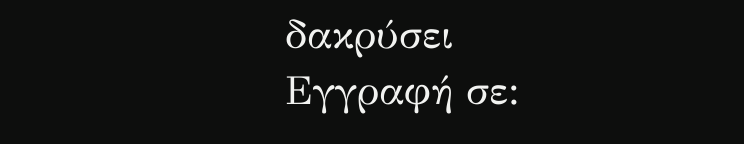δακρύσει
Εγγραφή σε: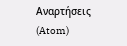Αναρτήσεις (Atom)